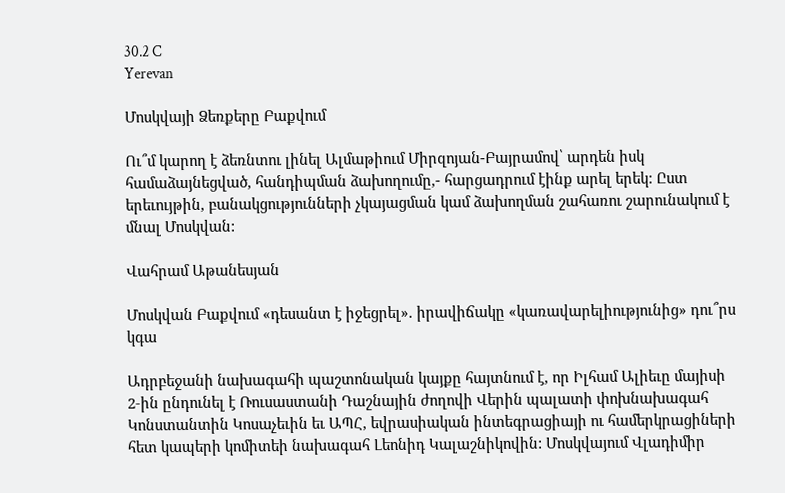30.2 C
Yerevan

Մոսկվայի Ձեռքերը Բաքվում

Ու՞մ կարող է ձեռնտու լինել Ալմաթիում Միրզոյան-Բայրամով՝ արդեն իսկ համաձայնեցված, հանդիպման ձախողումը,- հարցադրում էինք արել երեկ: Ըստ երեւույթին, բանակցությունների չկայացման կամ ձախողման շահառու շարունակում է մնալ Մոսկվան:

Վահրամ Աթանեսյան

Մոսկվան Բաքվում «դեսանտ է իջեցրել». իրավիճակը «կառավարելիությունից» դու՞րս կգա

Ադրբեջանի նախագահի պաշտոնական կայքը հայտնում է, որ Իլհամ Ալիեւը մայիսի 2‑ին ընդունել է Ռուսաստանի Դաշնային ժողովի Վերին պալատի փոխնախագահ Կոնստանտին Կոսաչեւին եւ ԱՊՀ, եվրասիական ինտեգրացիայի ու համերկրացիների հետ կապերի կոմիտեի նախագահ Լեոնիդ Կալաշնիկովին: Մոսկվայում Վլադիմիր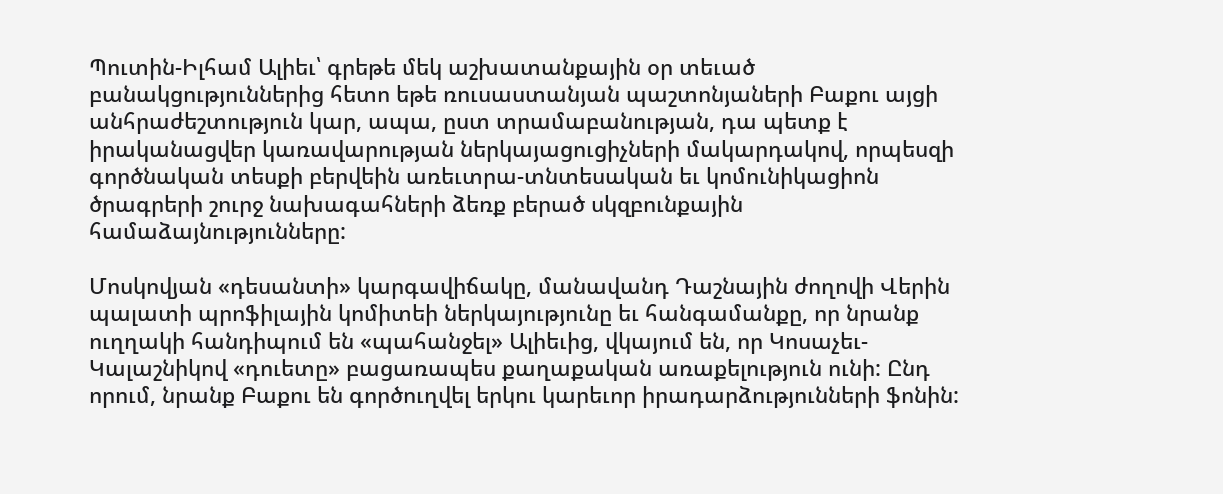Պուտին-Իլհամ Ալիեւ՝ գրեթե մեկ աշխատանքային օր տեւած բանակցություններից հետո եթե ռուսաստանյան պաշտոնյաների Բաքու այցի անհրաժեշտություն կար, ապա, ըստ տրամաբանության, դա պետք է իրականացվեր կառավարության ներկայացուցիչների մակարդակով, որպեսզի գործնական տեսքի բերվեին առեւտրա-տնտեսական եւ կոմունիկացիոն ծրագրերի շուրջ նախագահների ձեռք բերած սկզբունքային համաձայնությունները:

Մոսկովյան «դեսանտի» կարգավիճակը, մանավանդ Դաշնային ժողովի Վերին պալատի պրոֆիլային կոմիտեի ներկայությունը եւ հանգամանքը, որ նրանք ուղղակի հանդիպում են «պահանջել» Ալիեւից, վկայում են, որ Կոսաչեւ-Կալաշնիկով «դուետը» բացառապես քաղաքական առաքելություն ունի: Ընդ որում, նրանք Բաքու են գործուղվել երկու կարեւոր իրադարձությունների ֆոնին: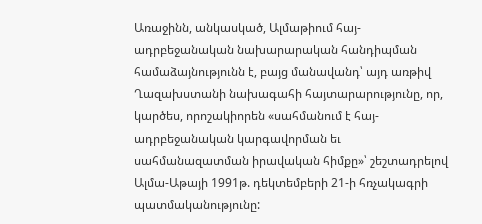Առաջինն, անկասկած, Ալմաթիում հայ-ադրբեջանական նախարարական հանդիպման համաձայնությունն է, բայց մանավանդ՝ այդ առթիվ Ղազախստանի նախագահի հայտարարությունը, որ, կարծես, որոշակիորեն «սահմանում է հայ-ադրբեջանական կարգավորման եւ սահմանազատման իրավական հիմքը»՝ շեշտադրելով Ալմա-Աթայի 1991թ. դեկտեմբերի 21‑ի հռչակագրի պատմականությունը: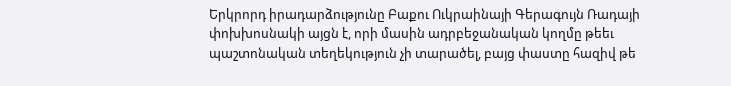Երկրորդ իրադարձությունը Բաքու Ուկրաինայի Գերագույն Ռադայի փոխխոսնակի այցն է, որի մասին ադրբեջանական կողմը թեեւ պաշտոնական տեղեկություն չի տարածել, բայց փաստը հազիվ թե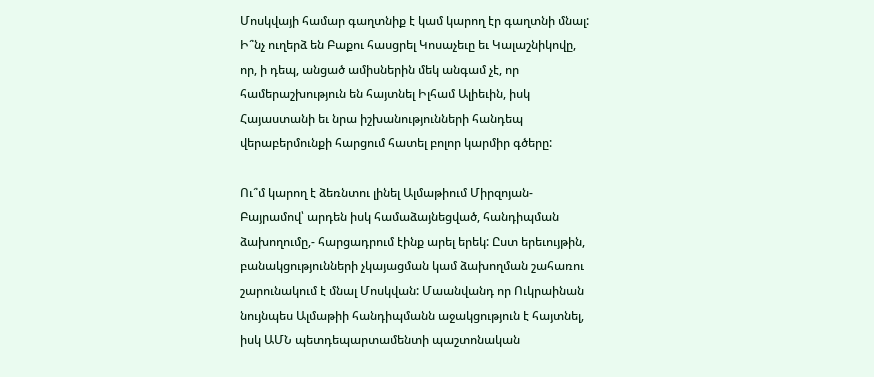Մոսկվայի համար գաղտնիք է կամ կարող էր գաղտնի մնալ: Ի՞նչ ուղերձ են Բաքու հասցրել Կոսաչեւը եւ Կալաշնիկովը, որ, ի դեպ, անցած ամիսներին մեկ անգամ չէ, որ համերաշխություն են հայտնել Իլհամ Ալիեւին, իսկ Հայաստանի եւ նրա իշխանությունների հանդեպ վերաբերմունքի հարցում հատել բոլոր կարմիր գծերը:

Ու՞մ կարող է ձեռնտու լինել Ալմաթիում Միրզոյան-Բայրամով՝ արդեն իսկ համաձայնեցված, հանդիպման ձախողումը,- հարցադրում էինք արել երեկ: Ըստ երեւույթին, բանակցությունների չկայացման կամ ձախողման շահառու շարունակում է մնալ Մոսկվան: Մաանվանդ որ Ուկրաինան նույնպես Ալմաթիի հանդիպմանն աջակցություն է հայտնել, իսկ ԱՄՆ պետդեպարտամենտի պաշտոնական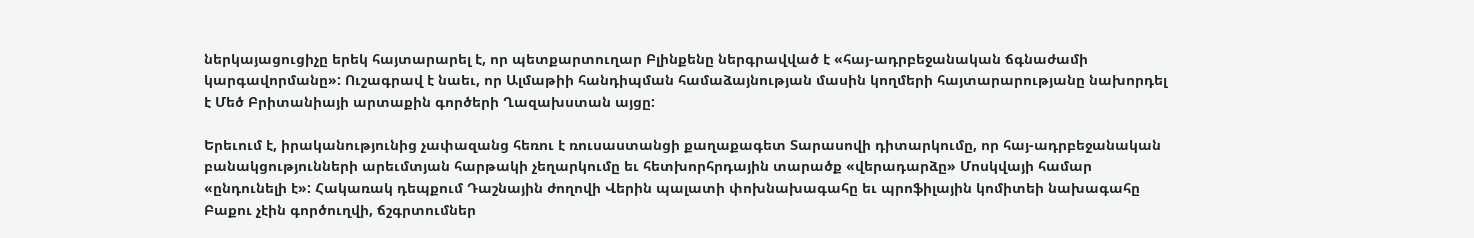ներկայացուցիչը երեկ հայտարարել է, որ պետքարտուղար Բլինքենը ներգրավված է «հայ-ադրբեջանական ճգնաժամի կարգավորմանը»: Ուշագրավ է նաեւ, որ Ալմաթիի հանդիպման համաձայնության մասին կողմերի հայտարարությանը նախորդել է Մեծ Բրիտանիայի արտաքին գործերի Ղազախստան այցը:

Երեւում է, իրականությունից չափազանց հեռու է ռուսաստանցի քաղաքագետ Տարասովի դիտարկումը, որ հայ-ադրբեջանական բանակցությունների արեւմտյան հարթակի չեղարկումը եւ հետխորհրդային տարածք «վերադարձը» Մոսկվայի համար «ընդունելի է»: Հակառակ դեպքում Դաշնային ժողովի Վերին պալատի փոխնախագահը եւ պրոֆիլային կոմիտեի նախագահը Բաքու չէին գործուղվի, ճշգրտումներ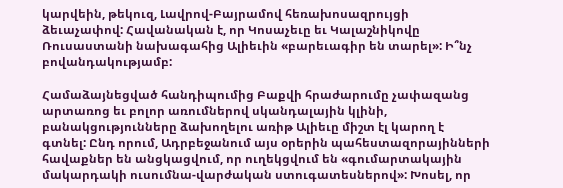կարվեին, թեկուզ, Լավրով-Բայրամով հեռախոսազրույցի ձեւաչափով: Հավանական է, որ Կոսաչեւը եւ Կալաշնիկովը Ռուսաստանի նախագահից Ալիեւին «բարեւագիր են տարել»: Ի՞նչ բովանդակությամբ:

Համաձայնեցված հանդիպումից Բաքվի հրաժարումը չափազանց արտառոց եւ բոլոր առումներով սկանդալային կլինի, բանակցությունները ձախողելու առիթ Ալիեւը միշտ էլ կարող է գտնել: Ընդ որում, Ադրբեջանում այս օրերին պահեստազորայինների հավաքներ են անցկացվում, որ ուղեկցվում են «գումարտակային մակարդակի ուսումնա-վարժական ստուգատեսներով»: Խոսել, որ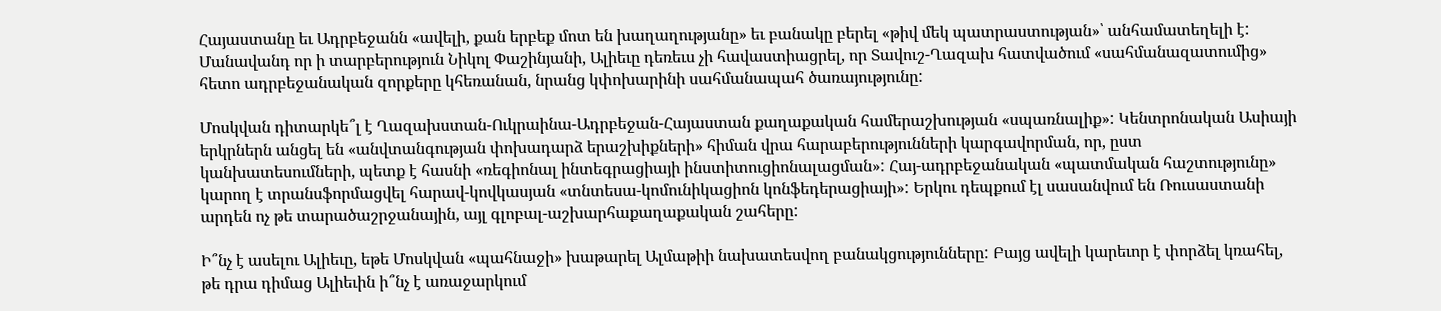Հայաստանը եւ Ադրբեջանն «ավելի, քան երբեք մոտ են խաղաղությանը» եւ բանակը բերել «թիվ մեկ պատրաստության»՝ անհամատեղելի է: Մանավանդ որ ի տարբերություն Նիկոլ Փաշինյանի, Ալիեւը դեռեւս չի հավաստիացրել, որ Տավուշ-Ղազախ հատվածում «սահմանազատումից» հետո ադրբեջանական զորքերը կհեռանան, նրանց կփոխարինի սահմանապահ ծառայությունը:

Մոսկվան դիտարկե՞լ է Ղազախստան-Ուկրաինա-Ադրբեջան-Հայաստան քաղաքական համերաշխության «սպառնալիք»: Կենտրոնական Ասիայի երկրներն անցել են «անվտանգության փոխադարձ երաշխիքների» հիման վրա հարաբերությունների կարգավորման, որ, ըստ կանխատեսումների, պետք է հասնի «ռեգիոնալ ինտեգրացիայի ինստիտուցիոնալացման»: Հայ-ադրբեջանական «պատմական հաշտությունը» կարող է տրանսֆորմացվել հարավ-կովկասյան «տնտեսա-կոմունիկացիոն կոնֆեդերացիայի»: Երկու դեպքում էլ սասանվում են Ռուսաստանի արդեն ոչ թե տարածաշրջանային, այլ գլոբալ-աշխարհաքաղաքական շահերը:

Ի՞նչ է ասելու Ալիեւը, եթե Մոսկվան «պահնաջի» խաթարել Ալմաթիի նախատեսվող բանակցությունները: Բայց ավելի կարեւոր է փորձել կռահել, թե դրա դիմաց Ալիեւին ի՞նչ է առաջարկում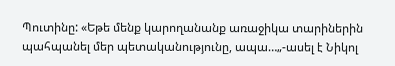Պուտինը: «Եթե մենք կարողանանք առաջիկա տարիներին պահպանել մեր պետականությունը, ապա…„-ասել է Նիկոլ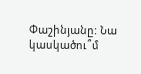Փաշինյանը: Նա կասկածու՞մ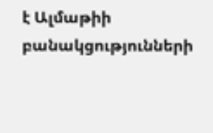է Ալմաթիի բանակցությունների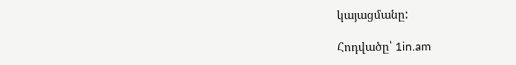կայացմանը:

Հոդվածը՝ 1in.am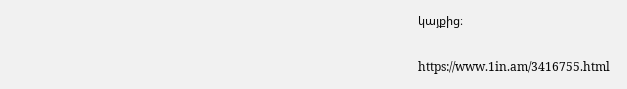կայքից։

https://www.1in.am/3416755.html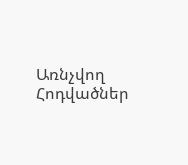Առնչվող Հոդվածներ